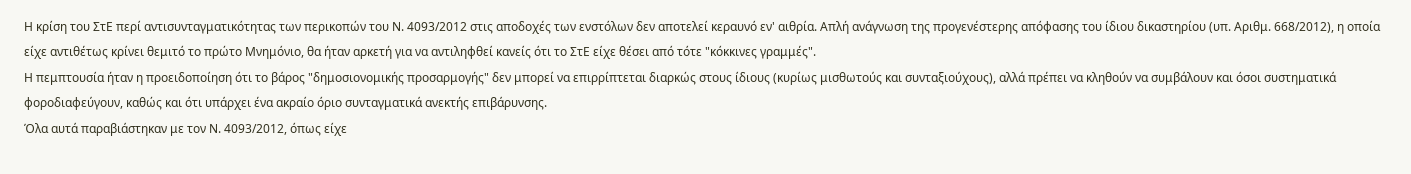Η κρίση του ΣτΕ περί αντισυνταγματικότητας των περικοπών του Ν. 4093/2012 στις αποδοχές των ενστόλων δεν αποτελεί κεραυνό εν' αιθρία. Απλή ανάγνωση της προγενέστερης απόφασης του ίδιου δικαστηρίου (υπ. Αριθμ. 668/2012), η οποία είχε αντιθέτως κρίνει θεμιτό το πρώτο Μνημόνιο, θα ήταν αρκετή για να αντιληφθεί κανείς ότι το ΣτΕ είχε θέσει από τότε "κόκκινες γραμμές".
Η πεμπτουσία ήταν η προειδοποίηση ότι το βάρος "δημοσιονομικής προσαρμογής" δεν μπορεί να επιρρίπτεται διαρκώς στους ίδιους (κυρίως μισθωτούς και συνταξιούχους), αλλά πρέπει να κληθούν να συμβάλουν και όσοι συστηματικά φοροδιαφεύγουν, καθώς και ότι υπάρχει ένα ακραίο όριο συνταγματικά ανεκτής επιβάρυνσης.
Όλα αυτά παραβιάστηκαν με τον Ν. 4093/2012, όπως είχε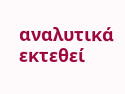αναλυτικά εκτεθεί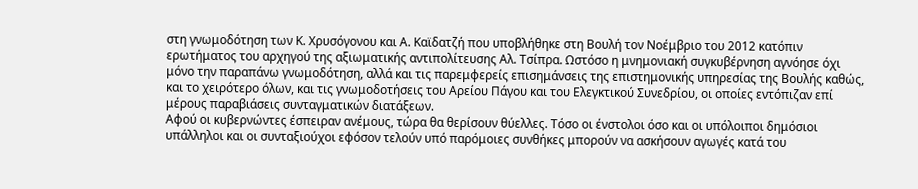στη γνωμοδότηση των Κ. Χρυσόγονου και Α. Καϊδατζή που υποβλήθηκε στη Βουλή τον Νοέμβριο του 2012 κατόπιν ερωτήματος του αρχηγού της αξιωματικής αντιπολίτευσης Αλ. Τσίπρα. Ωστόσο η μνημονιακή συγκυβέρνηση αγνόησε όχι μόνο την παραπάνω γνωμοδότηση, αλλά και τις παρεμφερείς επισημάνσεις της επιστημονικής υπηρεσίας της Βουλής καθώς, και το χειρότερο όλων, και τις γνωμοδοτήσεις του Αρείου Πάγου και του Ελεγκτικού Συνεδρίου, οι οποίες εντόπιζαν επί μέρους παραβιάσεις συνταγματικών διατάξεων.
Αφού οι κυβερνώντες έσπειραν ανέμους, τώρα θα θερίσουν θύελλες. Τόσο οι ένστολοι όσο και οι υπόλοιποι δημόσιοι υπάλληλοι και οι συνταξιούχοι εφόσον τελούν υπό παρόμοιες συνθήκες μπορούν να ασκήσουν αγωγές κατά του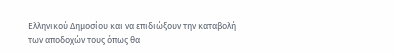Ελληνικού Δημοσίου και να επιδιώξουν την καταβολή των αποδοχών τους όπως θα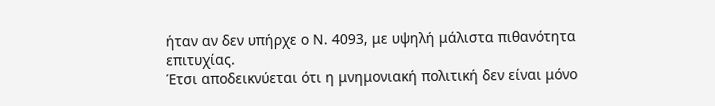ήταν αν δεν υπήρχε ο Ν. 4093, με υψηλή μάλιστα πιθανότητα επιτυχίας.
Έτσι αποδεικνύεται ότι η μνημονιακή πολιτική δεν είναι μόνο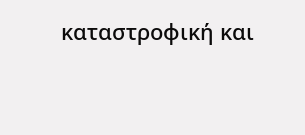καταστροφική και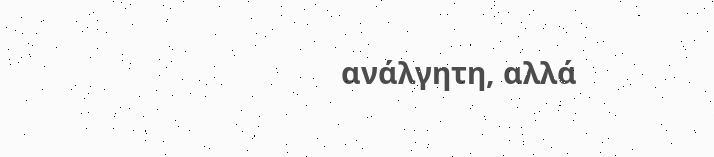ανάλγητη, αλλά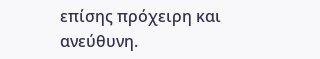επίσης πρόχειρη και ανεύθυνη.